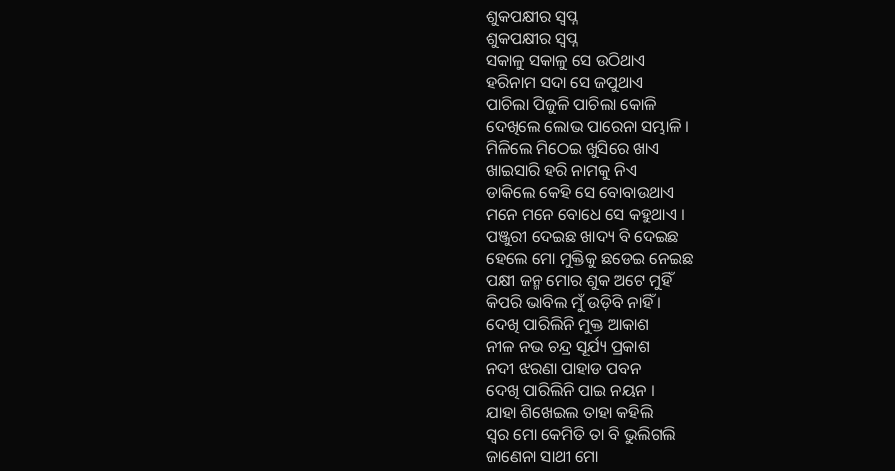ଶୁକପକ୍ଷୀର ସ୍ବପ୍ନ
ଶୁକପକ୍ଷୀର ସ୍ବପ୍ନ
ସକାଳୁ ସକାଳୁ ସେ ଉଠିଥାଏ
ହରିନାମ ସଦା ସେ ଜପୁଥାଏ
ପାଚିଲା ପିଜୁଳି ପାଚିଲା କୋଳି
ଦେଖିଲେ ଲୋଭ ପାରେନା ସମ୍ଭାଳି ।
ମିଳିଲେ ମିଠେଇ ଖୁସିରେ ଖାଏ
ଖାଇସାରି ହରି ନାମକୁ ନିଏ
ଡାକିଲେ କେହି ସେ ବୋବାଉଥାଏ
ମନେ ମନେ ବୋଧେ ସେ କହୁଥାଏ ।
ପଞ୍ଜୁରୀ ଦେଇଛ ଖାଦ୍ୟ ବି ଦେଇଛ
ହେଲେ ମୋ ମୁକ୍ତିକୁ ଛଡେଇ ନେଇଛ
ପକ୍ଷୀ ଜନ୍ମ ମୋର ଶୁକ ଅଟେ ମୁହିଁ
କିପରି ଭାବିଲ ମୁଁ ଉଡ଼ିବି ନାହିଁ ।
ଦେଖି ପାରିଲିନି ମୁକ୍ତ ଆକାଶ
ନୀଳ ନଭ ଚନ୍ଦ୍ର ସୂର୍ଯ୍ୟ ପ୍ରକାଶ
ନଦୀ ଝରଣା ପାହାଡ ପବନ
ଦେଖି ପାରିଲିନି ପାଇ ନୟନ ।
ଯାହା ଶିଖେଇଲ ତାହା କହିଲି
ସ୍ୱର ମୋ କେମିତି ତା ବି ଭୁଲିଗଲି
ଜାଣେନା ସାଥୀ ମୋ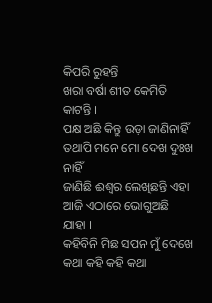କିପରି ରୁହନ୍ତି
ଖରା ବର୍ଷା ଶୀତ କେମିତି କାଟନ୍ତି ।
ପକ୍ଷ ଅଛି କିନ୍ତୁ ଉଡ଼ା ଜାଣିନାହିଁ
ତଥାପି ମନେ ମୋ ଦେଖ ଦୁଃଖ ନାହିଁ
ଜାଣିଛି ଈଶ୍ୱର ଲେଖିଛନ୍ତି ଏହା
ଆଜି ଏଠାରେ ଭୋଗୁଅଛି ଯାହା ।
କହିବିନି ମିଛ ସପନ ମୁଁ ଦେଖେ
କଥା କହି କହି କଥା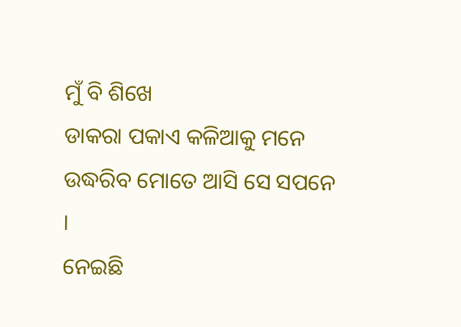ମୁଁ ବି ଶିଖେ
ଡାକରା ପକାଏ କଳିଆକୁ ମନେ
ଉଦ୍ଧରିବ ମୋତେ ଆସି ସେ ସପନେ ।
ନେଇଛି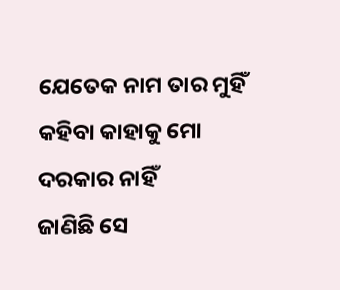ଯେତେକ ନାମ ତାର ମୁହିଁ
କହିବା କାହାକୁ ମୋ ଦରକାର ନାହିଁ
ଜାଣିଛି ସେ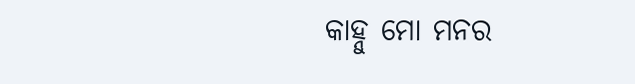କାହ୍ନୁ ମୋ ମନର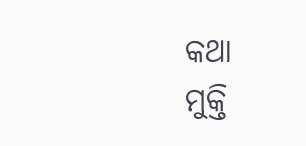କଥା
ମୁକ୍ତି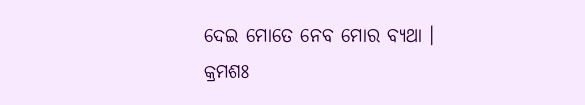ଦେଇ ମୋତେ ନେବ ମୋର ବ୍ୟଥା ।
କ୍ରମଶଃ